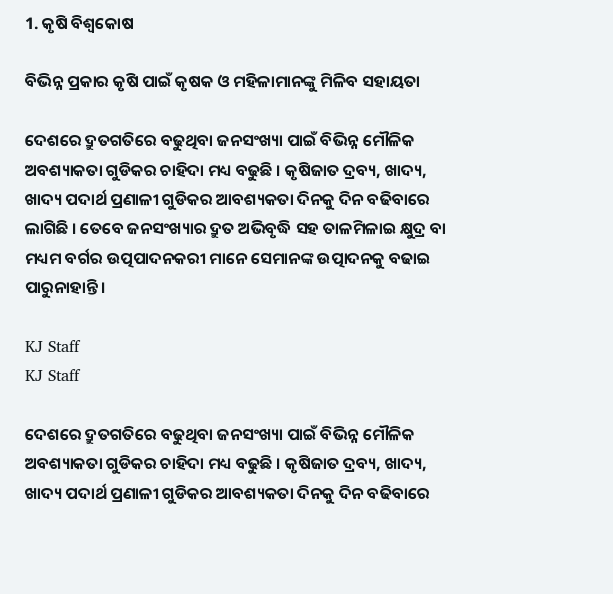1. କୃଷି ବିଶ୍ବକୋଷ

ବିଭିନ୍ନ ପ୍ରକାର କୃଷି ପାଇଁ କୃଷକ ଓ ମହିଳାମାନଙ୍କୁ ମିଳିବ ସହାୟତା

ଦେଶରେ ଦ୍ରୁତଗତିରେ ବଢୁଥିବା ଜନସଂଖ୍ୟା ପାଇଁ ବିଭିନ୍ନ ମୌଳିକ ଅବଶ୍ୟାକତା ଗୁଡିକର ଚାହିଦା ମଧ୍ୟ ବଢୁଛି । କୃଷିଜାତ ଦ୍ରବ୍ୟ, ଖାଦ୍ୟ, ଖାଦ୍ୟ ପଦାର୍ଥ ପ୍ରଣାଳୀ ଗୁଡିକର ଆବଶ୍ୟକତା ଦିନକୁ ଦିନ ବଢିବାରେ ଲାଗିଛି । ତେବେ ଜନସଂଖ୍ୟାର ଦ୍ରୁତ ଅଭିବୃଦ୍ଧି ସହ ତାଳମିଳାଇ କ୍ଷୁଦ୍ର ବା ମଧ୍ୟମ ବର୍ଗର ଉତ୍ପପାଦନକରୀ ମାନେ ସେମାନଙ୍କ ଉତ୍ପାଦନକୁ ବଢାଇ ପାରୁନାହାନ୍ତି ।

KJ Staff
KJ Staff

ଦେଶରେ ଦ୍ରୁତଗତିରେ ବଢୁଥିବା ଜନସଂଖ୍ୟା ପାଇଁ ବିଭିନ୍ନ ମୌଳିକ ଅବଶ୍ୟାକତା ଗୁଡିକର ଚାହିଦା ମଧ୍ୟ ବଢୁଛି । କୃଷିଜାତ ଦ୍ରବ୍ୟ, ଖାଦ୍ୟ, ଖାଦ୍ୟ ପଦାର୍ଥ ପ୍ରଣାଳୀ ଗୁଡିକର ଆବଶ୍ୟକତା ଦିନକୁ ଦିନ ବଢିବାରେ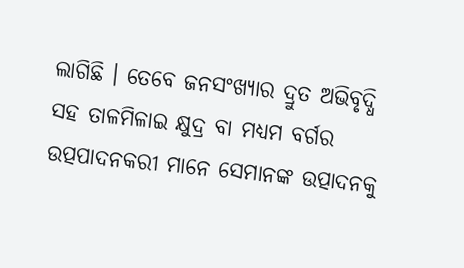ଲାଗିଛି । ତେବେ ଜନସଂଖ୍ୟାର ଦ୍ରୁତ ଅଭିବୃଦ୍ଧି ସହ ତାଳମିଳାଇ କ୍ଷୁଦ୍ର ବା ମଧ୍ୟମ ବର୍ଗର ଉତ୍ପପାଦନକରୀ ମାନେ ସେମାନଙ୍କ ଉତ୍ପାଦନକୁ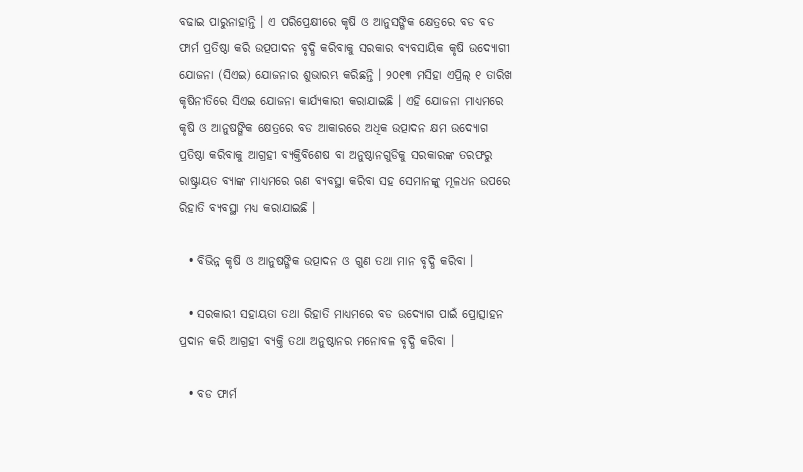ବଢାଇ ପାରୁନାହାନ୍ତି । ଏ ପରିପ୍ରେକ୍ଷୀରେ କୃଷି ଓ ଆନୁସଙ୍ଗିକ କ୍ଷେତ୍ରରେ ବଡ ବଡ ଫାର୍ମ ପ୍ରତିଷ୍ଠା କରି ଉତ୍ପପାଦନ ବୃଦ୍ଧି କରିବାକୁ ସରକାର ବ୍ୟବସାୟିକ କୃଷି ଉଦ୍ୟୋଗୀ ଯୋଜନା (ସିଏଇ) ଯୋଜନାର ଶୁଭାରମ୍ଭ କରିଛନ୍ତି । ୨୦୧୩ ମସିହା ଏପ୍ରିଲ୍ ୧ ତାରିଖ କୃଷିନୀତିରେ ସିଏଇ ଯୋଜନା କାର୍ଯ୍ୟକାରୀ କରାଯାଇଛି । ଏହି ଯୋଜନା ମାଧ୍ୟମରେ କୃଷି ଓ ଆନୁଷଙ୍ଗିକ କ୍ଷେତ୍ରରେ ବଡ ଆକାରରେ ଅଧିକ ଉତ୍ପାଦନ କ୍ଷମ ଉଦ୍ୟୋଗ ପ୍ରତିଷ୍ଠା କରିବାକୁ ଆଗ୍ରହୀ ବ୍ୟକ୍ତିବିଶେଷ ବା ଅନୁଷ୍ଠାନଗୁଡିକୁ ସରକାରଙ୍କ ତରଫରୁ ରାଷ୍ଟ୍ରାୟତ ବ୍ୟାଙ୍କ ମାଧ୍ୟମରେ ଋଣ ବ୍ୟବସ୍ଥା କରିବା ସହ ସେମାନଙ୍କୁ ମୂଳଧନ ଉପରେ ରିହାତି ବ୍ୟବସ୍ଥା ମଧ୍ୟ କରାଯାଇଛି ।

  • ବିଭିନ୍ନ କୃଷି ଓ ଆନୁଷଙ୍ଗିକ ଉତ୍ପାଦନ ଓ ଗୁଣ ତଥା ମାନ ବୃଦ୍ଧି କରିବା ।

  • ସରକାରୀ ସହାୟତା ତଥା ରିହାତି ମାଧ୍ୟମରେ ବଡ ଉଦ୍ୟୋଗ ପାଇଁ ପ୍ରୋତ୍ସାହନ ପ୍ରଦାନ କରି ଆଗ୍ରହୀ ବ୍ୟକ୍ତି ତଥା ଅନୁଷ୍ଠାନର ମନୋବଳ ବୃଦ୍ଧି କରିବା ।

  • ବଡ ଫାର୍ମ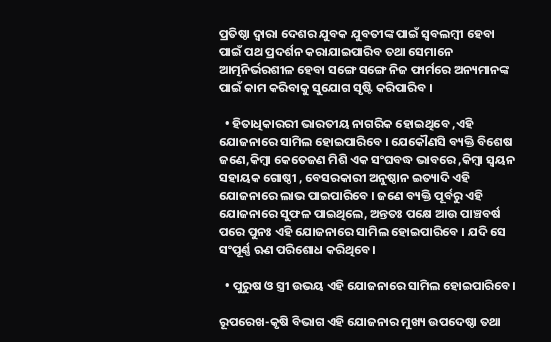ପ୍ରତିଷ୍ଠା ଦ୍ଵାରା ଦେଶର ଯୁବକ ଯୁବତୀଙ୍କ ପାଇଁ ସ୍ଵବଲମ୍ବୀ ହେବା ପାଇଁ ପଥ ପ୍ରଦର୍ଶନ କରାଯାଇପାରିବ ତଥା ସେମାନେ ଆତ୍ମନିର୍ଭରଶୀଳ ହେବା ସଙ୍ଗେ ସଙ୍ଗେ ନିଜ ଫାର୍ମରେ ଅନ୍ୟମାନଙ୍କ ପାଇଁ କାମ କରିବାକୁ ସୁଯୋଗ ସୃଷ୍ଟି କରିପାରିବ ।

  • ହିତାଧିକାରରୀ ଭାରତୀୟ ନାଗରିକ ହୋଇଥିବେ ,ଏହି ଯୋଜନାରେ ସାମିଲ ହୋଇପାରିବେ । ଯେକୌଣସି ବ୍ୟକ୍ତି ବିଶେଷ ଜଣେ,କିମ୍ବା କେତେଜଣ ମିଶି ଏକ ସଂଘବଦ୍ଧ ଭାବରେ ,କିମ୍ବା ସ୍ବୟନ ସହାୟକ ଗୋଷ୍ଠୀ , ବେସରକାରୀ ଅନୁଷ୍ଠାନ ଇତ୍ୟାଦି ଏହି ଯୋଜନାରେ ଲାଭ ପାଇପାରିବେ । ଜଣେ ବ୍ୟକ୍ତି ପୂର୍ବରୁ ଏହି ଯୋଜନାରେ ସୁଫଳ ପାଇଥିଲେ, ଅନ୍ତତଃ ପକ୍ଷେ ଆଉ ପାଞ୍ଚବର୍ଷ ପରେ ପୁନଃ ଏହି ଯୋଜନାରେ ସାମିଲ ହୋଇପାରିବେ । ଯଦି ସେ ସଂପୂର୍ଣ୍ଣ ଋଣ ପରିଶୋଧ କରିଥିବେ।

  • ପୁରୁଷ ଓ ସ୍ତ୍ରୀ ଉଭୟ ଏହି ଯୋଜନାରେ ସାମିଲ ହୋଇପାରିବେ।

ରୂପରେଖ-କୃଷି ବିଭାଗ ଏହି ଯୋଜନାର ମୁଖ୍ୟ ଉପଦେଷ୍ଠା ତଥା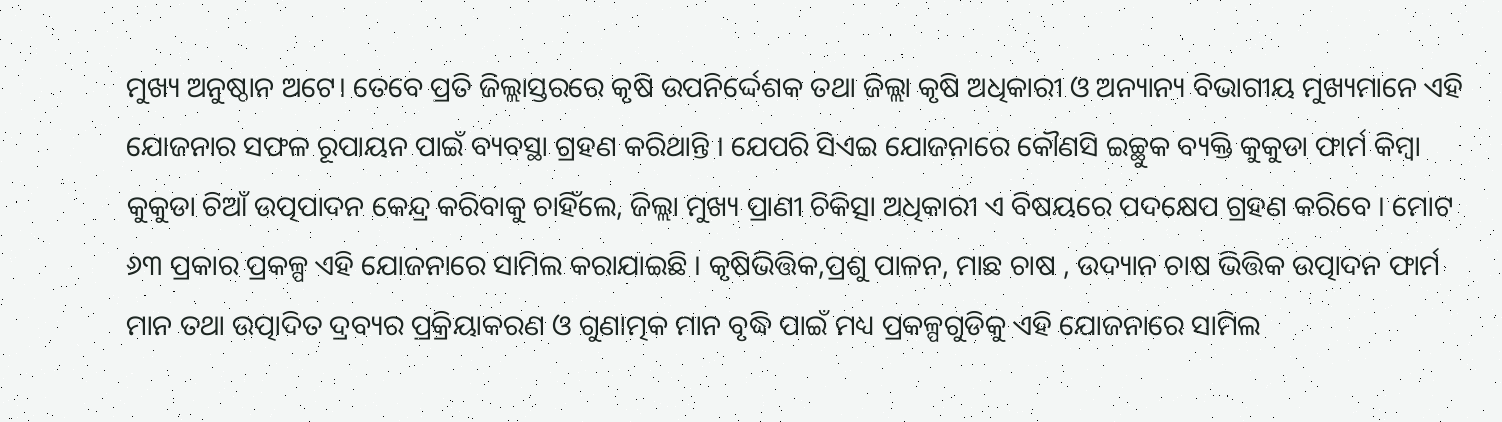ମୁଖ୍ୟ ଅନୁଷ୍ଠାନ ଅଟେ। ତେବେ ପ୍ରତି ଜିଲ୍ଲାସ୍ତରରେ କୃଷି ଉପନିର୍ଦ୍ଦେଶକ ତଥା ଜିଲ୍ଲା କୃଷି ଅଧିକାରୀ ଓ ଅନ୍ୟାନ୍ୟ ବିଭାଗୀୟ ମୁଖ୍ୟମାନେ ଏହି ଯୋଜନାର ସଫଳ ରୂପାୟନ ପାଇଁ ବ୍ୟବସ୍ଥା ଗ୍ରହଣ କରିଥାନ୍ତି । ଯେପରି ସିଏଇ ଯୋଜନାରେ କୌଣସି ଇଚ୍ଛୁକ ବ୍ୟକ୍ତି କୁକୁଡା ଫାର୍ମ କିମ୍ବା କୁକୁଡା ଚିଆଁ ଉତ୍ପପାଦନ କେନ୍ଦ୍ର କରିବାକୁ ଚାହିଁଲେ, ଜିଲ୍ଲା ମୁଖ୍ୟ ପ୍ରାଣୀ ଚିକିତ୍ସା ଅଧିକାରୀ ଏ ବିଷୟରେ ପଦକ୍ଷେପ ଗ୍ରହଣ କରିବେ । ମୋଟ ୬୩ ପ୍ରକାର ପ୍ରକଳ୍ପ ଏହି ଯୋଜନାରେ ସାମିଲ କରାଯାଇଛି । କୃଷିଭିତ୍ତିକ,ପ୍ରଶୁ ପାଳନ, ମାଛ ଚାଷ , ଉଦ୍ୟାନ ଚାଷ ଭିତ୍ତିକ ଉତ୍ପାଦନ ଫାର୍ମ ମାନ ତଥା ଉତ୍ପାଦିତ ଦ୍ରବ୍ୟର ପ୍ରକ୍ରିୟାକରଣ ଓ ଗୁଣାତ୍ମକ ମାନ ବୃଦ୍ଧି ପାଇଁ ମଧ୍ୟ ପ୍ରକଳ୍ପଗୁଡିକୁ ଏହି ଯୋଜନାରେ ସାମିଲ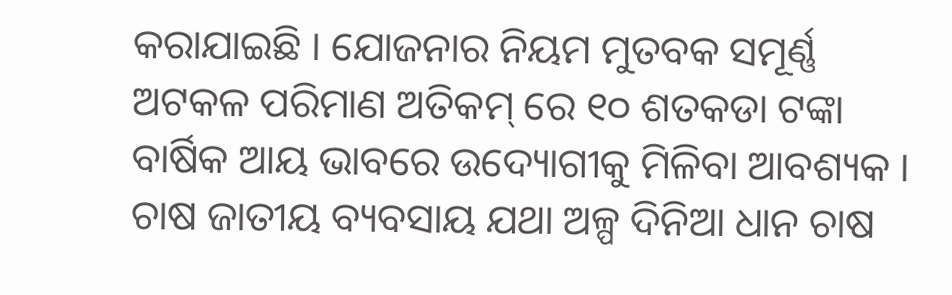କରାଯାଇଛି । ଯୋଜନାର ନିୟମ ମୁତବକ ସମୂର୍ଣ୍ଣ ଅଟକଳ ପରିମାଣ ଅତିକମ୍ ରେ ୧୦ ଶତକଡା ଟଙ୍କା ବାର୍ଷିକ ଆୟ ଭାବରେ ଉଦ୍ୟୋଗୀକୁ ମିଳିବା ଆବଶ୍ୟକ । ଚାଷ ଜାତୀୟ ବ୍ୟବସାୟ ଯଥା ଅଳ୍ପ ଦିନିଆ ଧାନ ଚାଷ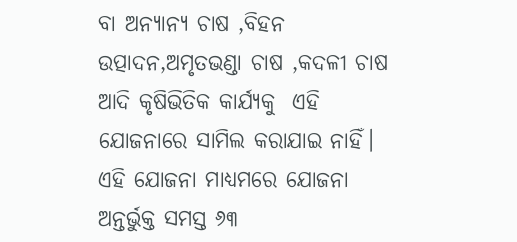ବା ଅନ୍ୟାନ୍ୟ ଚାଷ ,ବିହନ ଉତ୍ପାଦନ,ଅମୃତଭଣ୍ଡା ଚାଷ ,କଦଳୀ ଚାଷ ଆଦି କୃଷିଭିତିକ କାର୍ଯ୍ୟକୁ  ଏହି ଯୋଜନାରେ ସାମିଲ କରାଯାଇ ନାହିଁ। ଏହି ଯୋଜନା ମାଧ୍ୟମରେ ଯୋଜନା ଅନ୍ତର୍ଭୁକ୍ତ ସମସ୍ତ ୬୩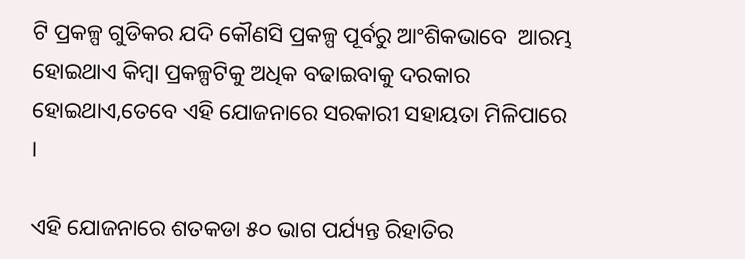ଟି ପ୍ରକଳ୍ପ ଗୁଡିକର ଯଦି କୌଣସି ପ୍ରକଳ୍ପ ପୂର୍ବରୁ ଆଂଶିକଭାବେ  ଆରମ୍ଭ ହୋଇଥାଏ କିମ୍ବା ପ୍ରକଳ୍ପଟିକୁ ଅଧିକ ବଢାଇବାକୁ ଦରକାର ହୋଇଥାଏ,ତେବେ ଏହି ଯୋଜନାରେ ସରକାରୀ ସହାୟତା ମିଳିପାରେ ।

ଏହି ଯୋଜନାରେ ଶତକଡା ୫୦ ଭାଗ ପର୍ଯ୍ୟନ୍ତ ରିହାତିର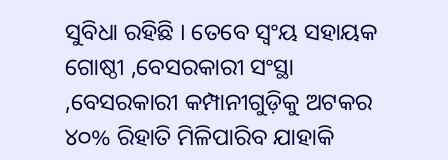ସୁବିଧା ରହିଛି । ତେବେ ସ୍ବଂୟ ସହାୟକ ଗୋଷ୍ଠୀ ,ବେସରକାରୀ ସଂସ୍ଥା ,ବେସରକାରୀ କମ୍ପାନୀଗୁଡ଼ିକୁ ଅଟକର ୪୦% ରିହାତି ମିଳିପାରିବ ଯାହାକି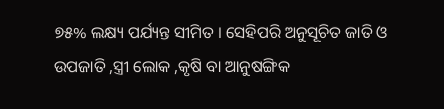୭୫% ଲକ୍ଷ୍ୟ ପର୍ଯ୍ୟନ୍ତ ସୀମିତ । ସେହିପରି ଅନୁସୂଚିତ ଜାତି ଓ ଉପଜାତି ,ସ୍ତ୍ରୀ ଲୋକ ,କୃଷି ବା ଆନୁଷଙ୍ଗିକ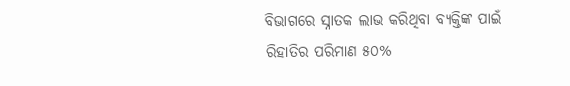ବିଭାଗରେ ସ୍ନାତକ ଲାଭ କରିଥିବା ବ୍ୟକ୍ତିଙ୍କ ପାଇଁ ରିହାତିର ପରିମାଣ ୫୦%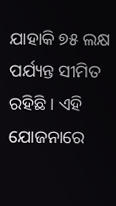ଯାହାକି ୭୫ ଲକ୍ଷ ପର୍ଯ୍ୟନ୍ତ ସୀମିତ ରହିଛି । ଏହି ଯୋଜନାରେ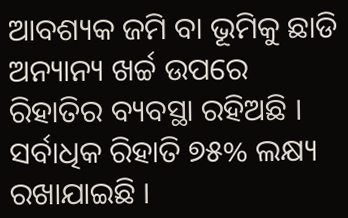ଆବଶ୍ୟକ ଜମି ବା ଭୂମିକୁ ଛାଡି ଅନ୍ୟାନ୍ୟ ଖର୍ଚ୍ଚ ଉପରେ ରିହାତିର ବ୍ୟବସ୍ଥା ରହିଅଛି । ସର୍ବାଧିକ ରିହାତି ୭୫% ଲକ୍ଷ୍ୟ ରଖାଯାଇଛି ।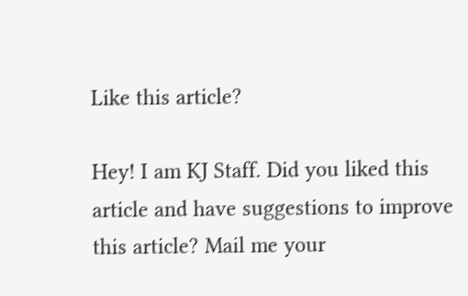Like this article?

Hey! I am KJ Staff. Did you liked this article and have suggestions to improve this article? Mail me your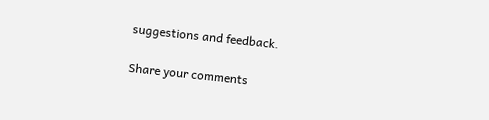suggestions and feedback.

Share your comments